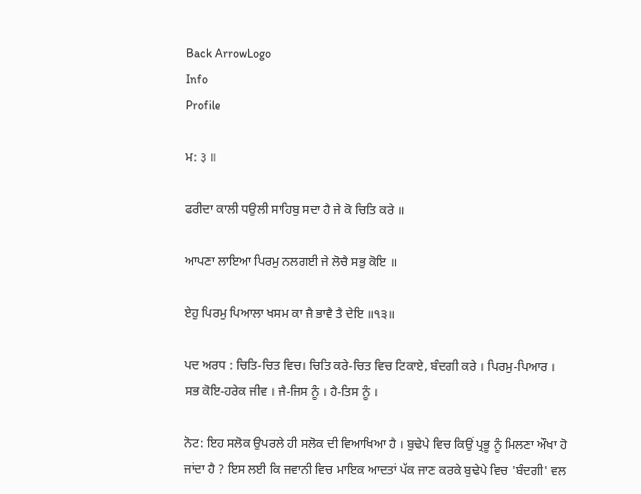Back ArrowLogo
Info
Profile

ਮ: ३ ॥

ਫਰੀਦਾ ਕਾਲੀ ਧਉਲੀ ਸਾਹਿਬੁ ਸਦਾ ਹੈ ਜੇ ਕੋ ਚਿਤਿ ਕਰੇ ॥

ਆਪਣਾ ਲਾਇਆ ਪਿਰਮੁ ਨਲਗਈ ਜੇ ਲੋਚੈ ਸਭੁ ਕੋਇ ॥

ਏਹੁ ਪਿਰਮੁ ਪਿਆਲਾ ਖਸਮ ਕਾ ਜੈ ਭਾਵੈ ਤੈ ਦੇਇ ॥੧੩॥

ਪਦ ਅਰਧ : ਚਿਤਿ-ਚਿਤ ਵਿਚ। ਚਿਤਿ ਕਰੇ-ਚਿਤ ਵਿਚ ਟਿਕਾਏ, ਬੰਦਗੀ ਕਰੇ । ਪਿਰਮੁ-ਪਿਆਰ । ਸਭ ਕੋਇ-ਹਰੇਕ ਜੀਵ । ਜੈ-ਜਿਸ ਨੂੰ । ਹੈ-ਤਿਸ ਨੂੰ ।

ਨੋਟ: ਇਹ ਸਲੋਕ ਉਪਰਲੇ ਹੀ ਸਲੋਕ ਦੀ ਵਿਆਖਿਆ ਹੈ । ਬੁਢੇਪੇ ਵਿਚ ਕਿਉਂ ਪ੍ਰਭੂ ਨੂੰ ਮਿਲਣਾ ਔਖਾ ਹੋ ਜਾਂਦਾ ਹੈ ? ਇਸ ਲਈ ਕਿ ਜਵਾਨੀ ਵਿਚ ਮਾਇਕ ਆਦਤਾਂ ਪੱਕ ਜਾਣ ਕਰਕੇ ਬੁਢੇਪੇ ਵਿਚ 'ਬੰਦਗੀ' ਵਲ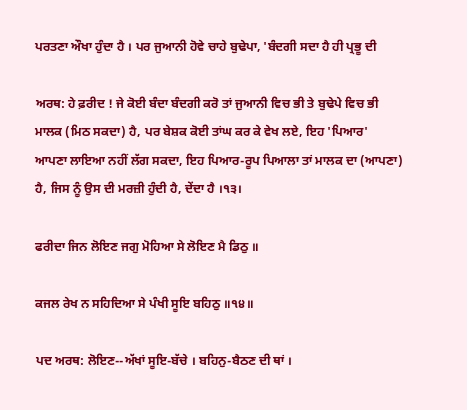ਪਰਤਣਾ ਔਖਾ ਹੁੰਦਾ ਹੈ । ਪਰ ਜੁਆਨੀ ਹੋਵੇ ਚਾਹੇ ਬੁਢੇਪਾ, 'ਬੰਦਗੀ ਸਦਾ ਹੈ ਹੀ ਪ੍ਰਭੂ ਦੀ

ਅਰਥ: ਹੇ ਫ਼ਰੀਦ ! ਜੇ ਕੋਈ ਬੰਦਾ ਬੰਦਗੀ ਕਰੋ ਤਾਂ ਜੁਆਨੀ ਵਿਚ ਭੀ ਤੇ ਬੁਢੇਪੇ ਵਿਚ ਭੀ ਮਾਲਕ (ਮਿਠ ਸਕਦਾ) ਹੈ, ਪਰ ਬੇਸ਼ਕ ਕੋਈ ਤਾਂਘ ਕਰ ਕੇ ਵੇਖ ਲਏ, ਇਹ 'ਪਿਆਰ' ਆਪਣਾ ਲਾਇਆ ਨਹੀਂ ਲੱਗ ਸਕਦਾ, ਇਹ ਪਿਆਰ-ਰੂਪ ਪਿਆਲਾ ਤਾਂ ਮਾਲਕ ਦਾ (ਆਪਣਾ) ਹੈ, ਜਿਸ ਨੂੰ ਉਸ ਦੀ ਮਰਜ਼ੀ ਹੁੰਦੀ ਹੈ, ਦੇਂਦਾ ਹੈ ।੧੩।

ਫਰੀਦਾ ਜਿਨ ਲੋਇਣ ਜਗੁ ਮੋਹਿਆ ਸੇ ਲੋਇਣ ਮੈ ਡਿਠੁ ॥

ਕਜਲ ਰੇਖ ਨ ਸਹਿਦਿਆ ਸੇ ਪੰਖੀ ਸੂਇ ਬਹਿਠੁ ॥੧੪॥

ਪਦ ਅਰਥ: ਲੋਇਣ--ਅੱਖਾਂ ਸੂਇ-ਬੱਚੇ । ਬਹਿਨੁ-ਬੈਠਣ ਦੀ ਥਾਂ ।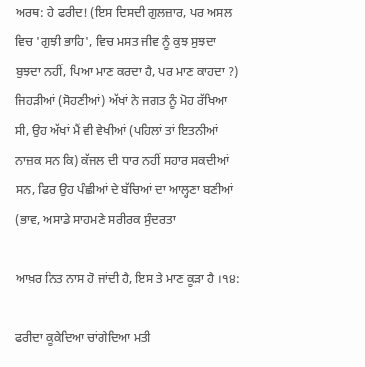ਅਰਥ: ਹੇ ਫਰੀਦ! (ਇਸ ਦਿਸਦੀ ਗੁਲਜ਼ਾਰ, ਪਰ ਅਸਲ ਵਿਚ 'ਗੁਝੀ ਭਾਹਿ', ਵਿਚ ਮਸਤ ਜੀਵ ਨੂੰ ਕੁਝ ਸੁਝਦਾ ਬੁਝਦਾ ਨਹੀਂ, ਪਿਆ ਮਾਣ ਕਰਦਾ ਹੈ, ਪਰ ਮਾਣ ਕਾਹਦਾ ?) ਜਿਹੜੀਆਂ (ਸੋਹਣੀਆਂ) ਅੱਖਾਂ ਨੇ ਜਗਤ ਨੂੰ ਮੋਹ ਰੱਖਿਆ ਸੀ, ਉਹ ਅੱਖਾਂ ਮੈਂ ਵੀ ਵੇਖੀਆਂ (ਪਹਿਲਾਂ ਤਾਂ ਇਤਨੀਆਂ ਨਾਜ਼ਕ ਸਨ ਕਿ) ਕੱਜਲ ਦੀ ਧਾਰ ਨਹੀਂ ਸਹਾਰ ਸਕਦੀਆਂ ਸਨ, ਫਿਰ ਉਹ ਪੰਛੀਆਂ ਦੇ ਬੱਚਿਆਂ ਦਾ ਆਲ੍ਹਣਾ ਬਣੀਆਂ (ਭਾਵ, ਅਸਾਡੇ ਸਾਹਮਣੇ ਸਰੀਰਕ ਸੁੰਦਰਤਾ

ਆਖ਼ਰ ਨਿਤ ਨਾਸ ਹੋ ਜਾਂਦੀ ਹੈ, ਇਸ ਤੇ ਮਾਣ ਕੂੜਾ ਹੈ ।੧੪:

ਫਰੀਦਾ ਕੂਕੇਦਿਆ ਚਾਂਗੇਦਿਆ ਮਤੀ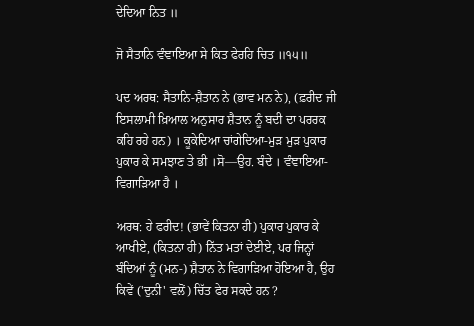ਦੇਦਿਆ ਨਿਤ ॥

ਜੋ ਸੈਤਾਨਿ ਵੰਞਾਇਆ ਸੇ ਕਿਤ ਫੇਰਹਿ ਚਿਤ ॥੧੫॥

ਪਦ ਅਰਥ: ਸੈਤਾਨਿ-ਸ਼ੈਤਾਨ ਨੇ (ਭਾਵ ਮਨ ਨੇ), (ਫ਼ਰੀਦ ਜੀ ਇਸਲਾਮੀ ਖ਼ਿਆਲ ਅਨੁਸਾਰ ਸ਼ੈਤਾਨ ਨੂੰ ਬਦੀ ਦਾ ਪਰਰਕ ਕਹਿ ਰਹੇ ਹਨ) । ਕੂਕੇਦਿਆ ਚਾਂਗੇਦਿਆ-ਮੁੜ ਮੁੜ ਪੁਕਾਰ ਪੁਕਾਰ ਕੇ ਸਮਝਾਣ ਤੇ ਭੀ ।ਸੋ—ਉਹ. ਬੰਦੇ । ਵੰਞਾਇਆ-ਵਿਗਾੜਿਆ ਹੈ ।

ਅਰਥ: ਹੇ ਫਰੀਦ! (ਭਾਵੇਂ ਕਿਤਨਾ ਹੀ) ਪੁਕਾਰ ਪੁਕਾਰ ਕੇ ਆਖੀਏ, (ਕਿਤਨਾ ਹੀ) ਨਿੱਤ ਮਤਾਂ ਦੇਈਏ, ਪਰ ਜਿਨ੍ਹਾਂ ਬੰਦਿਆਂ ਨੂੰ (ਮਨ-) ਸ਼ੈਤਾਨ ਨੇ ਵਿਗਾੜਿਆ ਹੋਇਆ ਹੈ, ਉਹ ਕਿਵੇਂ ('ਦੁਨੀ' ਵਲੋਂ) ਚਿੱਤ ਫੇਰ ਸਕਦੇ ਹਨ ?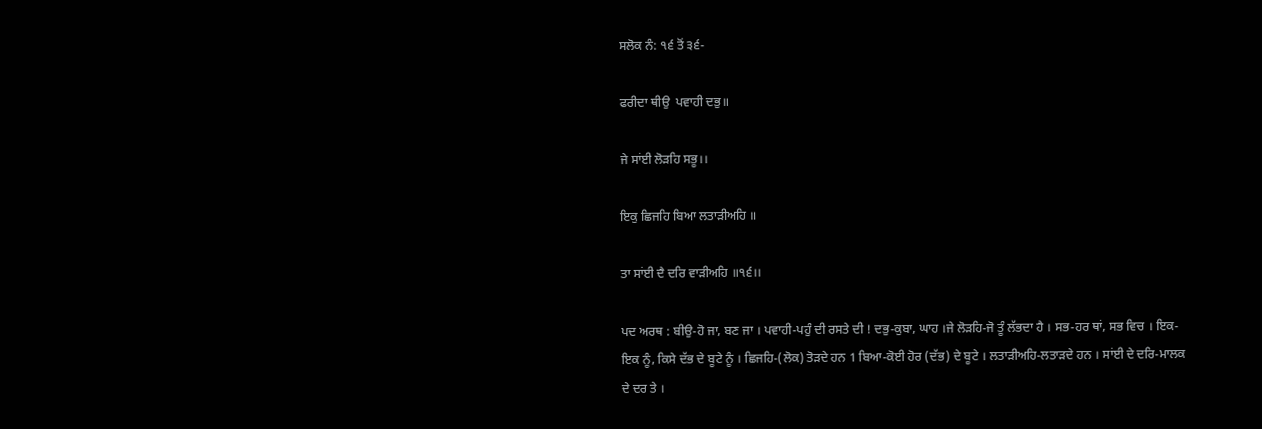ਸਲੋਕ ਨੰ: ੧੬ ਤੋਂ ੩੬-

ਫਰੀਦਾ ਥੀਉ  ਪਵਾਹੀ ਦਭੁ॥

ਜੇ ਸਾਂਈ ਲੋੜਹਿ ਸਭੂ।।

ਇਕੁ ਛਿਜਹਿ ਬਿਆ ਲਤਾੜੀਅਹਿ ॥

ਤਾ ਸਾਂਈ ਦੈ ਦਰਿ ਵਾੜੀਅਹਿ ॥੧੬।।

ਪਦ ਅਰਥ : ਬੀਉ-ਹੋ ਜਾ, ਬਣ ਜਾ । ਪਵਾਹੀ-ਪਹੁੰ ਦੀ ਰਸਤੇ ਦੀ ! ਦਭੁ-ਕੁਬਾ, ਘਾਹ ।ਜੇ ਲੋੜਹਿ-ਜੋ ਤੂੰ ਲੱਭਦਾ ਹੈ । ਸਭ-ਹਰ ਥਾਂ, ਸਭ ਵਿਚ । ਇਕ-ਇਕ ਨੂੰ, ਕਿਸੇ ਦੱਭ ਦੇ ਬੂਟੇ ਨੂੰ । ਛਿਜਹਿ-(ਲੋਕ) ਤੋੜਦੇ ਹਨ 1 ਬਿਆ-ਕੋਈ ਹੋਰ (ਦੱਭ) ਦੇ ਬੂਟੇ । ਲਤਾੜੀਅਹਿ-ਲਤਾੜਦੇ ਹਨ । ਸਾਂਈ ਦੇ ਦਰਿ-ਮਾਲਕ ਦੇ ਦਰ ਤੇ ।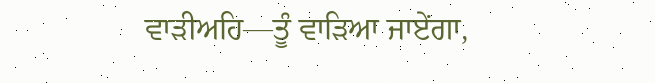ਵਾੜੀਅਹਿ—ਤੂੰ ਵਾੜਿਆ ਜਾਏਂਗਾ,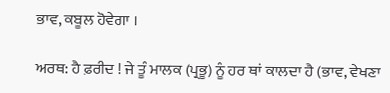ਭਾਵ, ਕਬੂਲ ਹੋਵੇਗਾ ।

ਅਰਥ: ਹੈ ਫ਼ਰੀਦ ! ਜੇ ਤੂੰ ਮਾਲਕ (ਪ੍ਰਭੂ) ਨੂੰ ਹਰ ਥਾਂ ਕਾਲਦਾ ਹੈ (ਭਾਵ, ਵੇਖਣਾ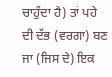ਚਾਹੁੰਦਾ ਹੈ) ਤਾਂ ਪਹੇ ਦੀ ਦੱਭ (ਵਰਗਾ) ਬਣ ਜਾ (ਜਿਸ ਦੇ) ਇਕ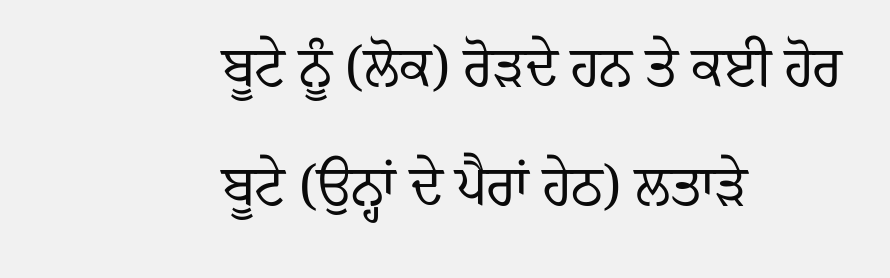ਬੂਟੇ ਨੂੰ (ਲੋਕ) ਰੋੜਦੇ ਹਨ ਤੇ ਕਈ ਹੋਰ ਬੂਟੇ (ਉਨ੍ਹਾਂ ਦੇ ਪੈਰਾਂ ਹੇਠ) ਲਤਾੜੇ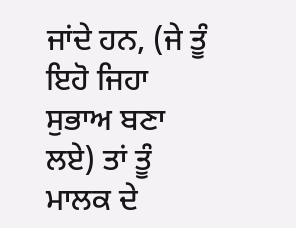ਜਾਂਦੇ ਹਨ, (ਜੇ ਤੂੰ ਇਹੋ ਜਿਹਾ ਸੁਭਾਅ ਬਣਾ ਲਏ) ਤਾਂ ਤੂੰ ਮਾਲਕ ਦੇ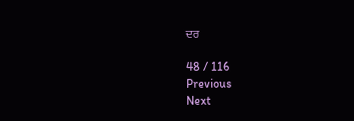ਦਰ

48 / 116
Previous
Next